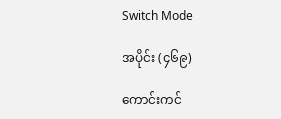Switch Mode

အပိုင်း (၄၆၉)

ကောင်းကင်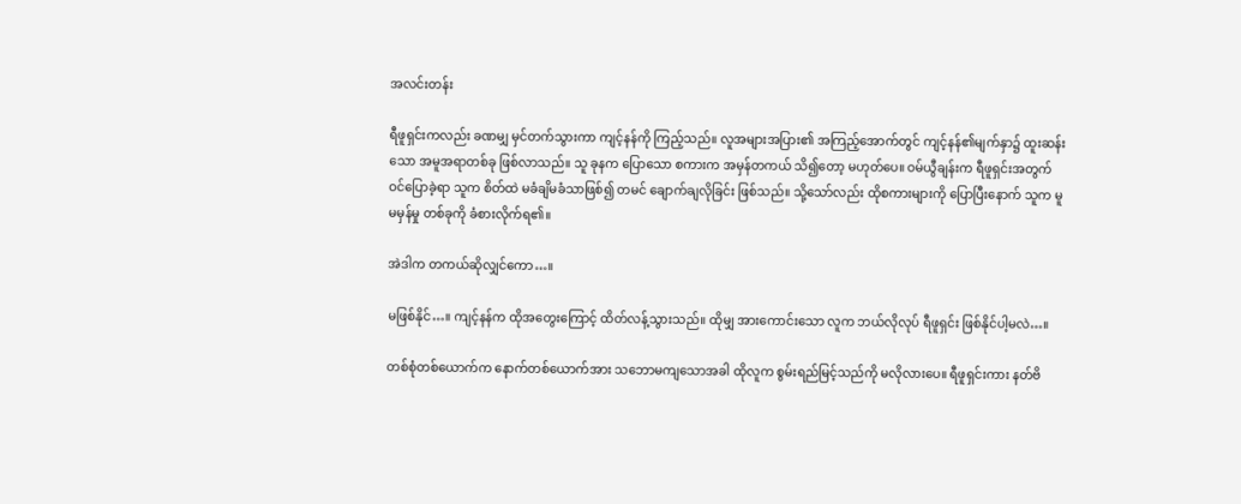အလင်းတန်း

ရီဖူရှင်းကလည်း ခဏမျှ မှင်တက်သွားကာ ကျင့်နန်ကို ကြည့်သည်။ လူအများအပြား၏ အကြည့်အောက်တွင် ကျင့်နန်၏မျက်နှာ၌ ထူးဆန်းသော အမူအရာတစ်ခု ဖြစ်လာသည်။ သူ ခုနက ပြောသော စကားက အမှန်တကယ် သိ၍တော့ မဟုတ်ပေ။ ဝမ်ယွီချန်းက ရီဖူရှင်းအတွက် ဝင်ပြောခဲ့ရာ သူက စိတ်ထဲ မခံချိမခံသာဖြစ်၍ တမင် ချောက်ချလိုခြင်း ဖြစ်သည်။ သို့သော်လည်း ထိုစကားများကို ပြောပြီးနောက် သူက မူမမှန်မှု တစ်ခုကို ခံစားလိုက်ရ၏။

အဲဒါက တကယ်ဆိုလျှင်ကော…။

မဖြစ်နိုင်…။ ကျင့်နန်က ထိုအတွေးကြောင့် ထိတ်လန့်သွားသည်။ ထိုမျှ အားကောင်းသော လူက ဘယ်လိုလုပ် ရီဖူရှင်း ဖြစ်နိုင်ပါ့မလဲ…။

တစ်စုံတစ်ယောက်က နောက်တစ်ယောက်အား သဘောမကျသောအခါ ထိုလူက စွမ်းရည်မြင့်သည်ကို မလိုလားပေ။ ရီဖူရှင်းကား နတ်ဗိ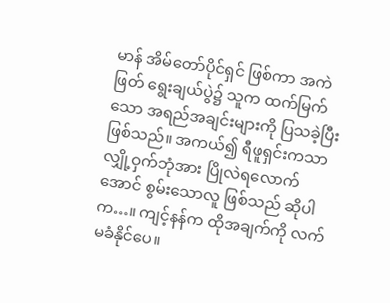မာန် အိမ်တော်ပိုင်ရှင် ဖြစ်ကာ အကဲဖြတ် ရွေးချယ်ပွဲ၌ သူက ထက်မြက်သော အရည်အချင်းများကို ပြသခဲ့ပြီး ဖြစ်သည်။ အကယ်၍ ရီဖူရှင်းကသာ လျှို့ဝှက်ဘုံအား ပြိုလဲရလောက်အောင် စွမ်းသောလူ ဖြစ်သည် ဆိုပါက…။ ကျင့်နန်က ထိုအချက်ကို လက်မခံနိုင်ပေ။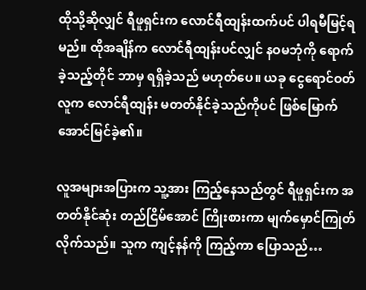ထိုသို့ဆိုလျှင် ရီဖူရှင်းက လောင်ရီထျန်းထက်ပင် ပါရမီမြင့်ရမည်။ ထိုအချိန်က လောင်ရီထျန်းပင်လျှင် နဝမဘုံကို ရောက်ခဲ့သည့်တိုင် ဘာမှ ရရှိခဲ့သည် မဟုတ်ပေ။ ယခု ငွေရောင်ဝတ်လူက လောင်ရီထျန်း မတတ်နိုင်ခဲ့သည်ကိုပင် ဖြစ်မြောက် အောင်မြင်ခဲ့၏။

လူအများအပြားက သူ့အား ကြည့်နေသည်တွင် ရီဖူရှင်းက အတတ်နိုင်ဆုံး တည်ငြိမ်အောင် ကြိုးစားကာ မျက်မှောင်ကြုတ် လိုက်သည်။ သူက ကျင့်နန်ကို ကြည့်ကာ ပြောသည်…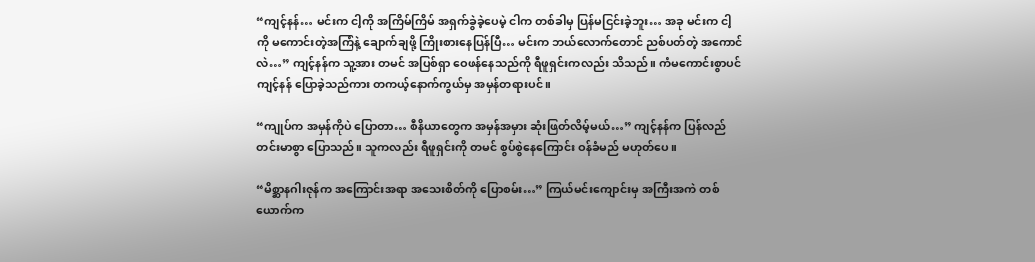“ကျင့်နန်… မင်းက ငါ့ကို အကြိမ်ကြိမ် အရှက်ခွဲခဲ့ပေမဲ့ ငါက တစ်ခါမှ ပြန်မငြင်းခဲ့ဘူး… အခု မင်းက ငါ့ကို မကောင်းတဲ့အကြံနဲ့ ချောက်ချဖို့ ကြိုးစားနေပြန်ပြီ… မင်းက ဘယ်လောက်တောင် ညစ်ပတ်တဲ့ အကောင်လဲ…” ကျင့်နန်က သူ့အား တမင် အပြစ်ရှာ ဝေဖန်နေသည်ကို ရီဖူရှင်းကလည်း သိသည်။ ကံမကောင်းစွာပင် ကျင့်နန် ပြောခဲ့သည်ကား တကယ့်နောက်ကွယ်မှ အမှန်တရားပင်။

“ကျုပ်က အမှန်ကိုပဲ ပြောတာ… စီနိယာတွေက အမှန်အမှား ဆုံးဖြတ်လိမ့်မယ်…” ကျင့်နန်က ပြန်လည် တင်းမာစွာ ပြောသည်။ သူကလည်း ရီဖူရှင်းကို တမင် စွပ်စွဲနေကြောင်း ဝန်ခံမည် မဟုတ်ပေ။

“မိစ္ဆာနဂါးဇုန်က အကြောင်းအရာ အသေးစိတ်ကို ပြောစမ်း…” ကြယ်မင်းကျောင်းမှ အကြီးအကဲ တစ်ယောက်က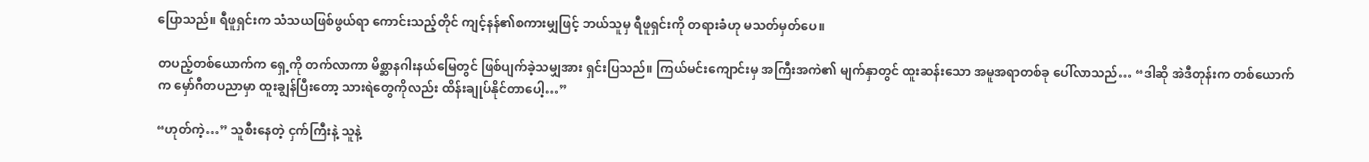ပြောသည်။ ရီဖူရှင်းက သံသယဖြစ်ဖွယ်ရာ ကောင်းသည့်တိုင် ကျင့်နန်၏စကားမျှဖြင့် ဘယ်သူမှ ရီဖူရှင်းကို တရားခံဟု မသတ်မှတ်ပေ။

တပည့်တစ်ယောက်က ရှေ့ကို တက်လာကာ မိစ္ဆာနဂါးနယ်မြေတွင် ဖြစ်ပျက်ခဲ့သမျှအား ရှင်းပြသည်။ ကြယ်မင်းကျောင်းမှ အကြီးအကဲ၏ မျက်နှာတွင် ထူးဆန်းသော အမူအရာတစ်ခု ပေါ်လာသည်… “ဒါဆို အဲဒီတုန်းက တစ်ယောက်က မှော်ဂီတပညာမှာ ထူးချွန်ပြီးတော့ သားရဲတွေကိုလည်း ထိန်းချုပ်နိုင်တာပေါ့…”

“ဟုတ်ကဲ့…” သူစီးနေတဲ့ ငှက်ကြီးနဲ့ သူနဲ့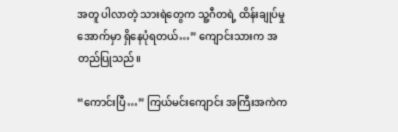အတူ ပါလာတဲ့ သားရဲတွေက သူ့ဂီတရဲ့ ထိန်းချုပ်မှုအောက်မှာ ရှိနေပုံရတယ်…” ကျောင်းသားက အတည်ပြုသည်။

“ကောင်းပြီ…” ကြယ်မင်းကျောင်း အကြီးအကဲက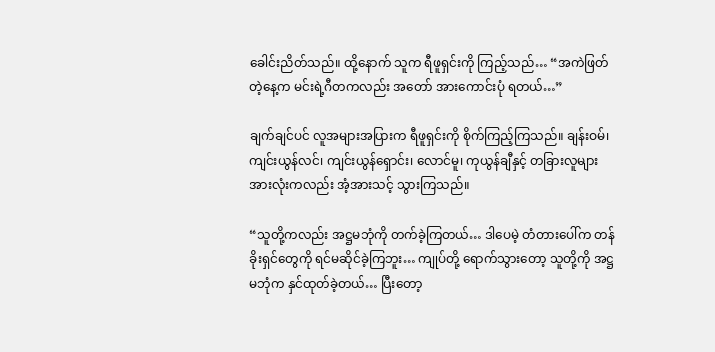ခေါင်းညိတ်သည်။ ထို့နောက် သူက ရီဖူရှင်းကို ကြည့်သည်… “အကဲဖြတ်တဲ့နေ့က မင်းရဲ့ဂီတကလည်း အတော် အားကောင်းပုံ ရတယ်…”

ချက်ချင်ပင် လူအများအပြားက ရီဖူရှင်းကို စိုက်ကြည့်ကြသည်။ ချန်းဝမ်၊ ကျင်းယွန်လင်၊ ကျင်းယွန်ရှောင်း၊ လောင်မူ၊ ကုယွန်ချီနှင့် တခြားလူများ အားလုံးကလည်း အံ့အားသင့် သွားကြသည်။

“သူတို့ကလည်း အဋ္ဌမဘုံကို တက်ခဲ့ကြတယ်… ဒါပေမဲ့ တံတားပေါ်က တန်ခိုးရှင်တွေကို ရင်မဆိုင်ခဲ့ကြဘူး… ကျုပ်တို့ ရောက်သွားတော့ သူတို့ကို အဋ္ဌမဘုံက နှင်ထုတ်ခဲ့တယ်… ပြီးတော့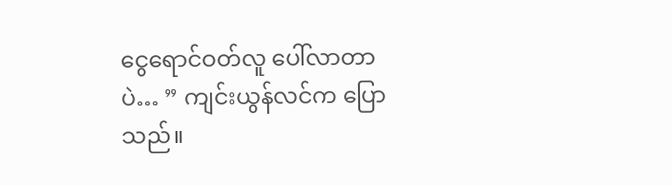ငွေရောင်ဝတ်လူ ပေါ်လာတာပဲ… ” ကျင်းယွန်လင်က ပြောသည်။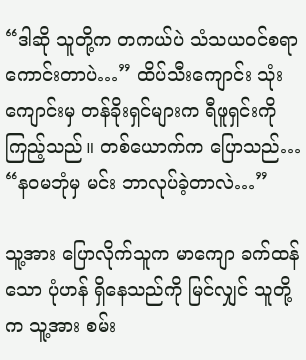“ဒါဆို သူတို့က တကယ်ပဲ သံသယဝင်စရာ ကောင်းတာပဲ…” ထိပ်သီးကျောင်း သုံးကျောင်းမှ တန်ခိုးရှင်များက ရီဖူရှင်းကို ကြည့်သည်။ တစ်ယောက်က ပြောသည်… “နဝမဘုံမှ မင်း ဘာလုပ်ခဲ့တာလဲ…”

သူ့အား ပြောလိုက်သူက မာကျော ခက်ထန်သော ပုံဟန် ရှိနေသည်ကို မြင်လျှင် သူတို့က သူ့အား စမ်း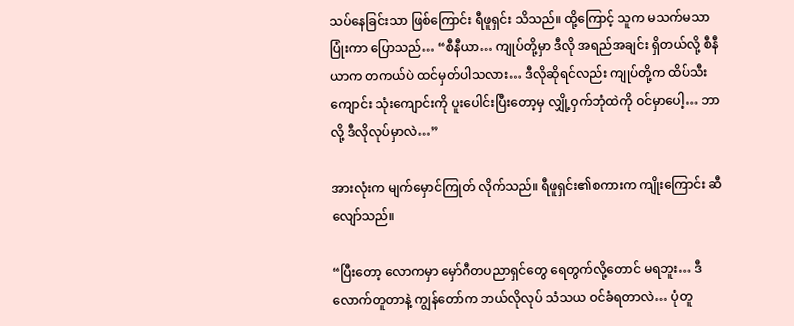သပ်နေခြင်းသာ ဖြစ်ကြောင်း ရီဖူရှင်း သိသည်။ ထို့ကြောင့် သူက မသက်မသာ ပြုံးကာ ပြောသည်… “စီနီယာ… ကျုပ်တို့မှာ ဒီလို အရည်အချင်း ရှိတယ်လို့ စီနီယာက တကယ်ပဲ ထင်မှတ်ပါသလား… ဒီလိုဆိုရင်လည်း ကျုပ်တို့က ထိပ်သီးကျောင်း သုံးကျောင်းကို ပူးပေါင်းပြီးတော့မှ လျှို့ဝှက်ဘုံထဲကို ဝင်မှာပေါ့… ဘာလို့ ဒီလိုလုပ်မှာလဲ…”

အားလုံးက မျက်မှောင်ကြုတ် လိုက်သည်။ ရီဖူရှင်း၏စကားက ကျိုးကြောင်း ဆီလျော်သည်။

“ပြီးတော့ လောကမှာ မှော်ဂီတပညာရှင်တွေ ရေတွက်လို့တောင် မရဘူး… ဒီလောက်တူတာနဲ့ ကျွန်တော်က ဘယ်လိုလုပ် သံသယ ဝင်ခံရတာလဲ… ပုံတူ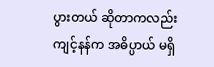ပွားတယ် ဆိုတာကလည်း ကျင့်နန်က အဓိပ္ပာယ် မရှိ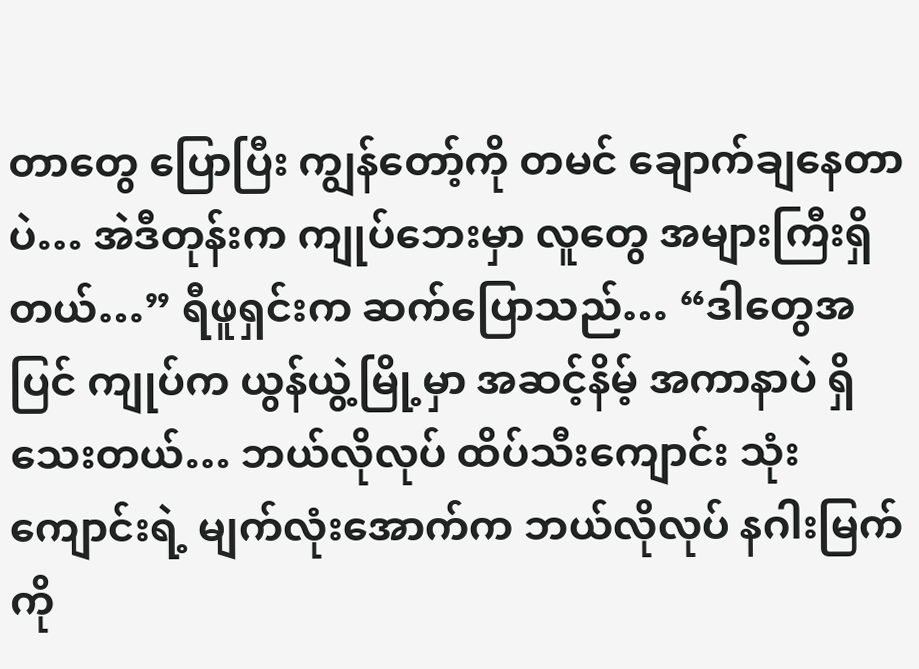တာတွေ ပြောပြီး ကျွန်တော့်ကို တမင် ချောက်ချနေတာပဲ… အဲဒီတုန်းက ကျုပ်ဘေးမှာ လူတွေ အများကြီးရှိတယ်…” ရီဖူရှင်းက ဆက်ပြောသည်… “ဒါတွေအပြင် ကျုပ်က ယွန်ယွဲ့မြို့မှာ အဆင့်နိမ့် အကာနာပဲ ရှိသေးတယ်… ဘယ်လိုလုပ် ထိပ်သီးကျောင်း သုံးကျောင်းရဲ့ မျက်လုံးအောက်က ဘယ်လိုလုပ် နဂါးမြက်ကို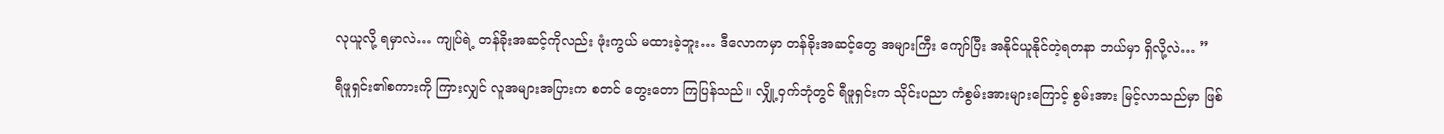လုယူလို့ ရမှာလဲ… ကျုပ်ရဲ့ တန်ခိုးအဆင့်ကိုလည်း ဖုံးကွယ် မထားခဲ့ဘူး… ဒီလောကမှာ တန်ခိုးအဆင့်တွေ အများကြီး ကျော်ပြီး အနိုင်ယူနိုင်တဲ့ရတနာ ဘယ်မှာ ရှိလို့လဲ… ”

ရီဖူရှင်း၏စကားကို ကြားလျှင် လူအများအပြားက စတင် တွေးတော ကြပြန်သည်။ လျှို့ဝှက်ဘုံတွင် ရီဖူရှင်းက သိုင်းပညာ ကံစွမ်းအားများကြောင့် စွမ်းအား မြင့်လာသည်မှာ ဖြစ်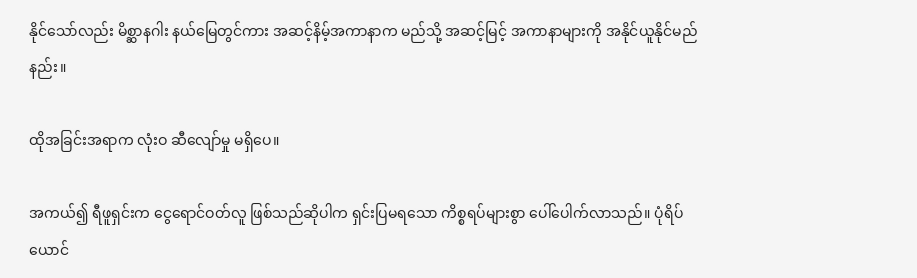နိုင်သော်လည်း မိစ္ဆာနဂါး နယ်မြေတွင်ကား အဆင့်နိမ့်အကာနာက မည်သို့ အဆင့်မြင့် အကာနာများကို အနိုင်ယူနိုင်မည်နည်း။

ထိုအခြင်းအရာက လုံးဝ ဆီလျော်မှု မရှိပေ။

အကယ်၍ ရီဖူရှင်းက ငွေရောင်ဝတ်လူ ဖြစ်သည်ဆိုပါက ရှင်းပြမရသော ကိစ္စရပ်များစွာ ပေါ်ပေါက်လာသည်။ ပုံရိပ်ယောင်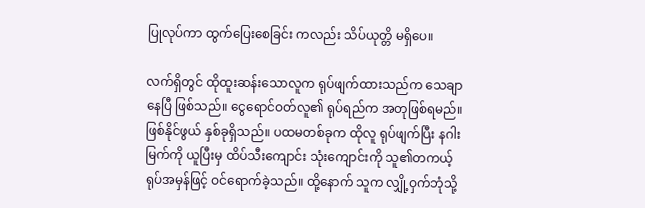ပြုလုပ်ကာ ထွက်ပြေးစေခြင်း ကလည်း သိပ်ယုတ္တိ မရှိပေ။

လက်ရှိတွင် ထိုထူးဆန်းသောလူက ရုပ်ဖျက်ထားသည်က သေချာနေပြီ ဖြစ်သည်။ ငွေရောင်ဝတ်လူ၏ ရုပ်ရည်က အတုဖြစ်ရမည်။ ဖြစ်နိုင်ဖွယ် နှစ်ခုရှိသည်။ ပထမတစ်ခုက ထိုလူ ရုပ်ဖျက်ပြီး နဂါးမြက်ကို ယူပြီးမှ ထိပ်သီးကျောင်း သုံးကျောင်းကို သူ၏တကယ့် ရုပ်အမှန်ဖြင့် ဝင်ရောက်ခဲ့သည်။ ထို့နောက် သူက လျှို့ဝှက်ဘုံသို့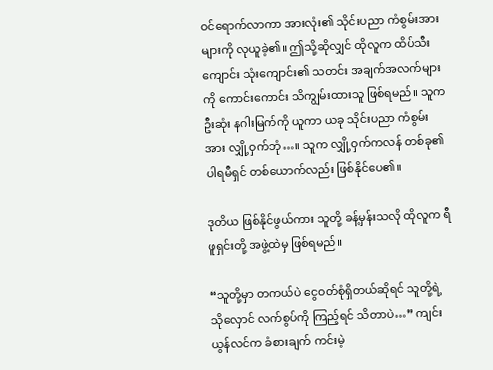ဝင်ရောက်လာကာ အားလုံး၏ သိုင်းပညာ ကံစွမ်းအားများကို လုယူခဲ့၏။ ဤသို့ဆိုလျှင် ထိုလူက ထိပ်သီးကျောင်း သုံးကျောင်း၏ သတင်း အချက်အလက်များကို ကောင်းကောင်း သိကျွမ်းထားသူ ဖြစ်ရမည်။ သူက ဦးဆုံး နဂါးမြက်ကို ယူကာ ယခု သိုင်းပညာ ကံစွမ်းအား လျှို့ဝှက်ဘုံ…။ သူက လျှို့ဝှက်ကလန် တစ်ခု၏ပါရမီရှင် တစ်ယောက်လည်း ဖြစ်နိုင်ပေ၏။

ဒုတိယ ဖြစ်နိုင်ဖွယ်ကား သူတို့ ခန့်မှန်းသလို ထိုလူက ရီဖူရှင်းတို့ အဖွဲ့ထဲမှ ဖြစ်ရမည်။

“သူတို့မှာ တကယ်ပဲ ငွေဝတ်စုံရှိတယ်ဆိုရင် သူတို့ရဲ့ သိုလှောင် လက်စွပ်ကို ကြည့်ရင် သိတာပဲ…” ကျင်းယွန်လင်က ခံစားချက် ကင်းမဲ့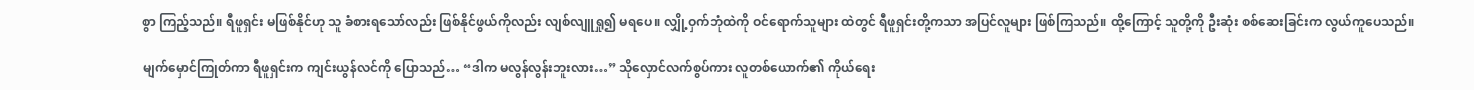စွာ ကြည့်သည်။ ရီဖူရှင်း မဖြစ်နိုင်ဟု သူ ခံစားရသော်လည်း ဖြစ်နိုင်ဖွယ်ကိုလည်း လျစ်လျူရှု၍ မရပေ။ လျှို့ဝှက်ဘုံထဲကို ဝင်ရောက်သူများ ထဲတွင် ရီဖူရှင်းတို့ကသာ အပြင်လူများ ဖြစ်ကြသည်။ ထို့ကြောင့် သူတို့ကို ဦးဆုံး စစ်ဆေးခြင်းက လွယ်ကူပေသည်။

မျက်မှောင်ကြုတ်ကာ ရီဖူရှင်းက ကျင်းယွန်လင်ကို ပြောသည်… “ဒါက မလွန်လွန်းဘူးလား…” သိုလှောင်လက်စွပ်ကား လူတစ်ယောက်၏ ကိုယ်ရေး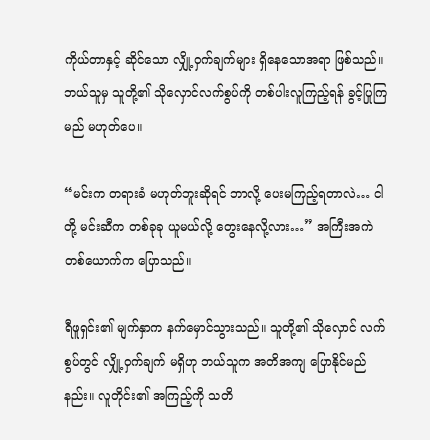ကိုယ်တာနှင့် ဆိုင်သော လျှို့ဝှက်ချက်များ ရှိနေသောအရာ ဖြစ်သည်။ ဘယ်သူမှ သူတို့၏ သိုလှောင်လက်စွပ်ကို တစ်ပါးလူကြည့်ရန် ခွင့်ပြုကြမည် မဟုတ်ပေ။

“မင်းက တရားခံ မဟုတ်ဘူးဆိုရင် ဘာလို့ ပေးမကြည့်ရတာလဲ… ငါတို့ မင်းဆီက တစ်ခုခု ယူမယ်လို့ တွေးနေလို့လား…” အကြီးအကဲ တစ်ယောက်က ပြောသည်။

ရီဖူရှင်း၏ မျက်နှာက နက်မှောင်သွားသည်။ သူတို့၏ သိုလှောင် လက်စွပ်တွင် လျှို့ဝှက်ချက် မရှိဟု ဘယ်သူက အတိအကျ ပြောနိုင်မည်နည်း။ လူတိုင်း၏ အကြည့်ကို သတိ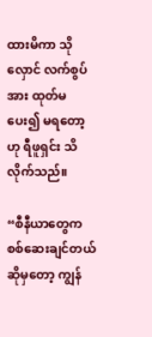ထားမိကာ သိုလှောင် လက်စွပ်အား ထုတ်မပေး၍ မရတော့ဟု ရီဖူရှင်း သိလိုက်သည်။

“စီနီယာတွေက စစ်ဆေးချင်တယ် ဆိုမှတော့ ကျွန်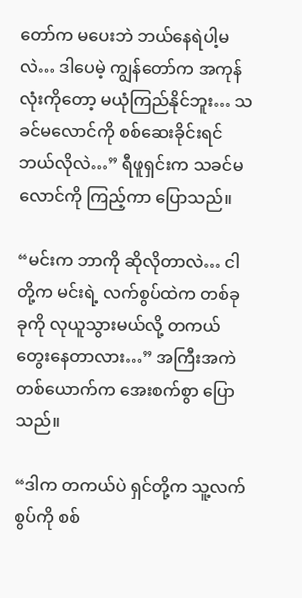တော်က မပေးဘဲ ဘယ်နေရဲပါ့မလဲ… ဒါပေမဲ့ ကျွန်တော်က အကုန်လုံးကိုတော့ မယုံကြည်နိုင်ဘူး… သခင်မလောင်ကို စစ်ဆေးခိုင်းရင် ဘယ်လိုလဲ…” ရီဖူရှင်းက သခင်မလောင်ကို ကြည့်ကာ ပြောသည်။

“မင်းက ဘာကို ဆိုလိုတာလဲ… ငါတို့က မင်းရဲ့ လက်စွပ်ထဲက တစ်ခုခုကို လုယူသွားမယ်လို့ တကယ် တွေးနေတာလား…” အကြီးအကဲ တစ်ယောက်က အေးစက်စွာ ပြောသည်။

“ဒါက တကယ်ပဲ ရှင်တို့က သူ့လက်စွပ်ကို စစ်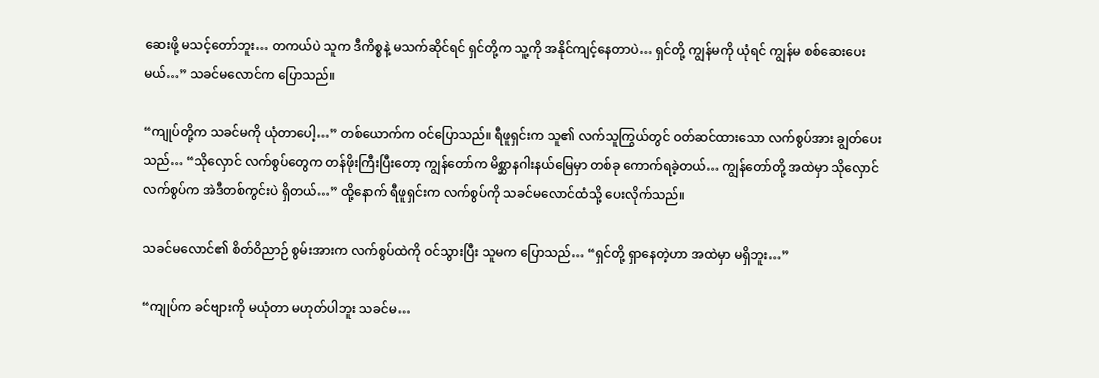ဆေးဖို့ မသင့်တော်ဘူး… တကယ်ပဲ သူက ဒီကိစ္စနဲ့ မသက်ဆိုင်ရင် ရှင်တို့က သူ့ကို အနိုင်ကျင့်နေတာပဲ… ရှင်တို့ ကျွန်မကို ယုံရင် ကျွန်မ စစ်ဆေးပေးမယ်…” သခင်မလောင်က ပြောသည်။

“ကျုပ်တို့က သခင်မကို ယုံတာပေါ့…” တစ်ယောက်က ဝင်ပြောသည်။ ရီဖူရှင်းက သူ၏ လက်သူကြွယ်တွင် ဝတ်ဆင်ထားသော လက်စွပ်အား ချွတ်ပေးသည်… “သိုလှောင် လက်စွပ်တွေက တန်ဖိုးကြီးပြီးတော့ ကျွန်တော်က မိစ္ဆာနဂါးနယ်မြေမှာ တစ်ခု ကောက်ရခဲ့တယ်… ကျွန်တော်တို့ အထဲမှာ သိုလှောင်လက်စွပ်က အဲဒီတစ်ကွင်းပဲ ရှိတယ်…” ထို့နောက် ရီဖူရှင်းက လက်စွပ်ကို သခင်မလောင်ထံသို့ ပေးလိုက်သည်။

သခင်မလောင်၏ စိတ်ဝိညာဉ် စွမ်းအားက လက်စွပ်ထဲကို ဝင်သွားပြီး သူမက ပြောသည်… “ရှင်တို့ ရှာနေတဲ့ဟာ အထဲမှာ မရှိဘူး…”

“ကျုပ်က ခင်ဗျားကို မယုံတာ မဟုတ်ပါဘူး သခင်မ…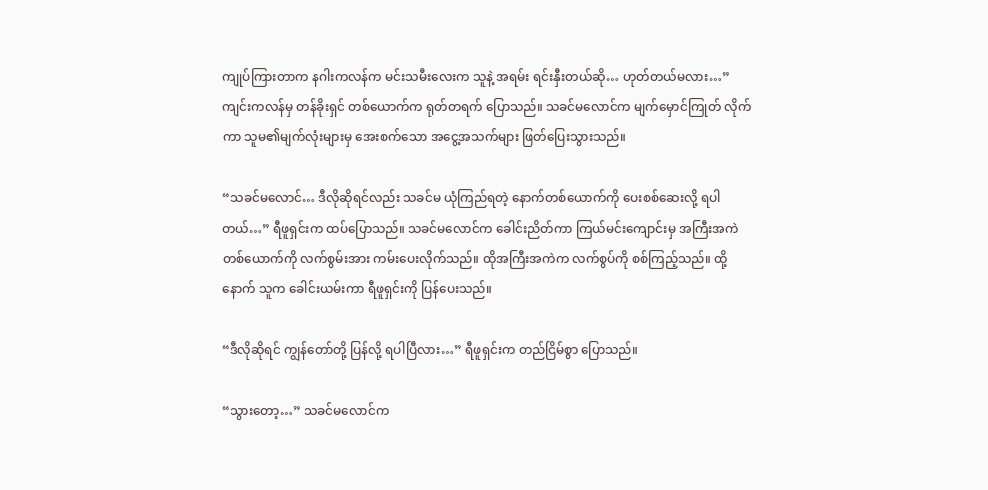ကျုပ်ကြားတာက နဂါးကလန်က မင်းသမီးလေးက သူနဲ့ အရမ်း ရင်းနှီးတယ်ဆို… ဟုတ်တယ်မလား…” ကျင်းကလန်မှ တန်ခိုးရှင် တစ်ယောက်က ရုတ်တရက် ပြောသည်။ သခင်မလောင်က မျက်မှောင်ကြုတ် လိုက်ကာ သူမ၏မျက်လုံးများမှ အေးစက်သော အငွေ့အသက်များ ဖြတ်ပြေးသွားသည်။

“သခင်မလောင်… ဒီလိုဆိုရင်လည်း သခင်မ ယုံကြည်ရတဲ့ နောက်တစ်ယောက်ကို ပေးစစ်ဆေးလို့ ရပါတယ်…” ရီဖူရှင်းက ထပ်ပြောသည်။ သခင်မလောင်က ခေါင်းညိတ်ကာ ကြယ်မင်းကျောင်းမှ အကြီးအကဲ တစ်ယောက်ကို လက်စွမ်းအား ကမ်းပေးလိုက်သည်။ ထိုအကြီးအကဲက လက်စွပ်ကို စစ်ကြည့်သည်။ ထို့နောက် သူက ခေါင်းယမ်းကာ ရီဖူရှင်းကို ပြန်ပေးသည်။

“ဒီလိုဆိုရင် ကျွန်တော်တို့ ပြန်လို့ ရပါပြီလား…” ရီဖူရှင်းက တည်ငြိမ်စွာ ပြောသည်။

“သွားတော့…” သခင်မလောင်က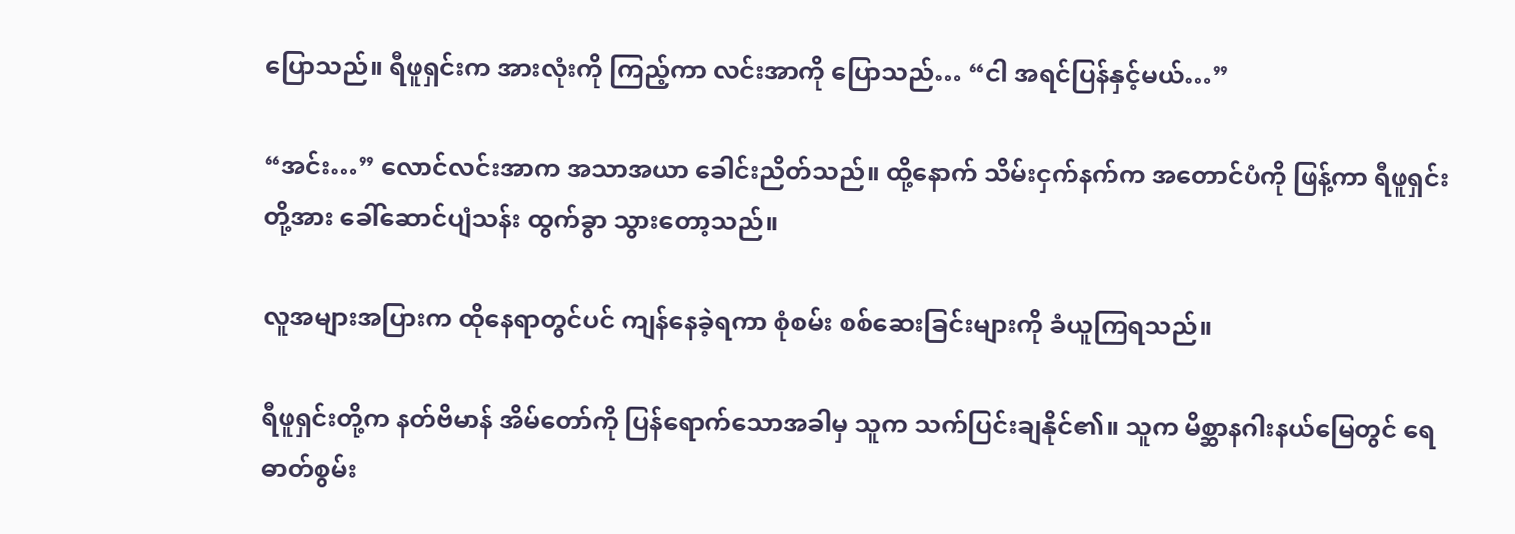ပြောသည်။ ရီဖူရှင်းက အားလုံးကို ကြည့်ကာ လင်းအာကို ပြောသည်… “ငါ အရင်ပြန်နှင့်မယ်…”

“အင်း…” လောင်လင်းအာက အသာအယာ ခေါင်းညိတ်သည်။ ထို့နောက် သိမ်းငှက်နက်က အတောင်ပံကို ဖြန့်ကာ ရီဖူရှင်းတို့အား ခေါ်ဆောင်ပျံသန်း ထွက်ခွာ သွားတော့သည်။

လူအများအပြားက ထိုနေရာတွင်ပင် ကျန်နေခဲ့ရကာ စုံစမ်း စစ်ဆေးခြင်းများကို ခံယူကြရသည်။

ရီဖူရှင်းတို့က နတ်ဗိမာန် အိမ်တော်ကို ပြန်ရောက်သောအခါမှ သူက သက်ပြင်းချနိုင်၏။ သူက မိစ္ဆာနဂါးနယ်မြေတွင် ရေဓာတ်စွမ်း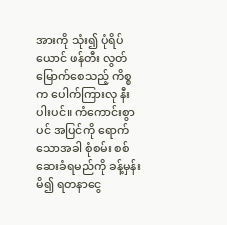အားကို သုံး၍ ပုံရိပ်ယောင် ဖန်တီး လွတ်မြောက်စေသည့် ကိစ္စက ပေါက်ကြားလု နီးပါးပင်။ ကံကောင်းစွာပင် အပြင်ကို ရောက်သောအခါ စုံစမ်း စစ်ဆေးခံရမည်ကို ခန့်မှန်းမိ၍ ရတနာငွေ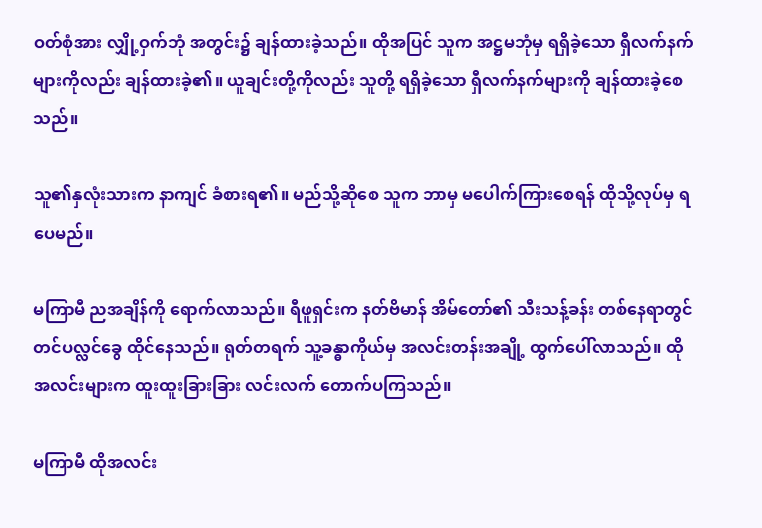ဝတ်စုံအား လျှို့ဝှက်ဘုံ အတွင်း၌ ချန်ထားခဲ့သည်။ ထိုအပြင် သူက အဋ္ဌမဘုံမှ ရရှိခဲ့သော ရှီလက်နက်များကိုလည်း ချန်ထားခဲ့၏။ ယူချင်းတို့ကိုလည်း သူတို့ ရရှိခဲ့သော ရှီလက်နက်များကို ချန်ထားခဲ့စေသည်။

သူ၏နှလုံးသားက နာကျင် ခံစားရ၏။ မည်သို့ဆိုစေ သူက ဘာမှ မပေါက်ကြားစေရန် ထိုသို့လုပ်မှ ရပေမည်။

မကြာမီ ညအချိန်ကို ရောက်လာသည်။ ရီဖူရှင်းက နတ်ဗိမာန် အိမ်တော်၏ သီးသန့်ခန်း တစ်နေရာတွင် တင်ပလ္လင်ခွေ ထိုင်နေသည်။ ရုတ်တရက် သူ့ခန္ဓာကိုယ်မှ အလင်းတန်းအချို့ ထွက်ပေါ်လာသည်။ ထိုအလင်းများက ထူးထူးခြားခြား လင်းလက် တောက်ပကြသည်။

မကြာမီ ထိုအလင်း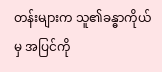တန်းများက သူ၏ခန္ဓာကိုယ်မှ အပြင်ကို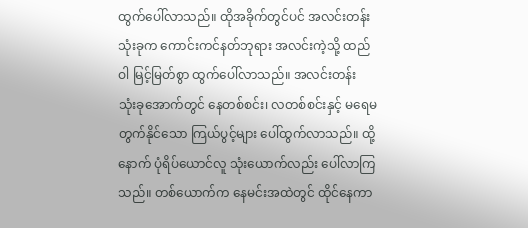ထွက်ပေါ်လာသည်။ ထိုအခိုက်တွင်ပင် အလင်းတန်းသုံးခုက ကောင်းကင်နတ်ဘုရား အလင်းကဲ့သို့ ထည်ဝါ မြင့်မြတ်စွာ ထွက်ပေါ်လာသည်။ အလင်းတန်း သုံးခုအောက်တွင် နေတစ်စင်း၊ လတစ်စင်းနှင့် မရေမတွက်နိုင်သော ကြယ်ပွင့်များ ပေါ်ထွက်လာသည်။ ထို့နောက် ပုံရိပ်ယောင်လူ သုံးယောက်လည်း ပေါ်လာကြသည်။ တစ်ယောက်က နေမင်းအထဲတွင် ထိုင်နေကာ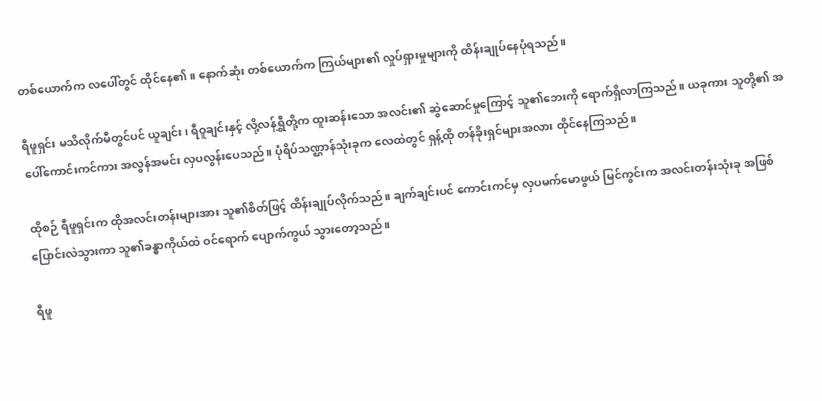တစ်ယောက်က လပေါ်တွင် ထိုင်နေ၏။ နောက်ဆုံး တစ်ယောက်က ကြယ်များ၏ လှုပ်ရှားမှုများကို ထိန်းချုပ်နေပုံရသည်။

ရီဖူရှင်း မသိလိုက်မီတွင်ပင် ယူချင်း၊ ရီဝူချင်းနှင့် လို့လန်ရွှီတို့က ထူးဆန်းသော အလင်း၏ ဆွဲဆောင်မှုကြောင့် သူ၏ဘေးကို ရောက်ရှိလာကြသည်။ ယခုကား သူတို့၏ အပေါ်ကောင်းကင်ကား အလွန်အမင်း လှပလွန်းပေသည်။ ပုံရိပ်သဏ္ဌာန်သုံးခုက လေထဲတွင် ရှန့်ထို တန်ခိုးရှင်များအလား ထိုင်နေကြသည်။

ထိုစဉ် ရီဖူရှင်းက ထိုအလင်းတန်းများအား သူ၏စိတ်ဖြင့် ထိန်းချုပ်လိုက်သည်။ ချက်ချင်းပင် ကောင်းကင်မှ လှပမက်မောဖွယ် မြင်ကွင်းက အလင်းတန်းသုံးခု အဖြစ် ပြောင်းလဲသွားကာ သူ၏ခန္ဓာကိုယ်ထဲ ဝင်ရောက် ပျောက်ကွယ် သွားတော့သည်။

ရီဖူ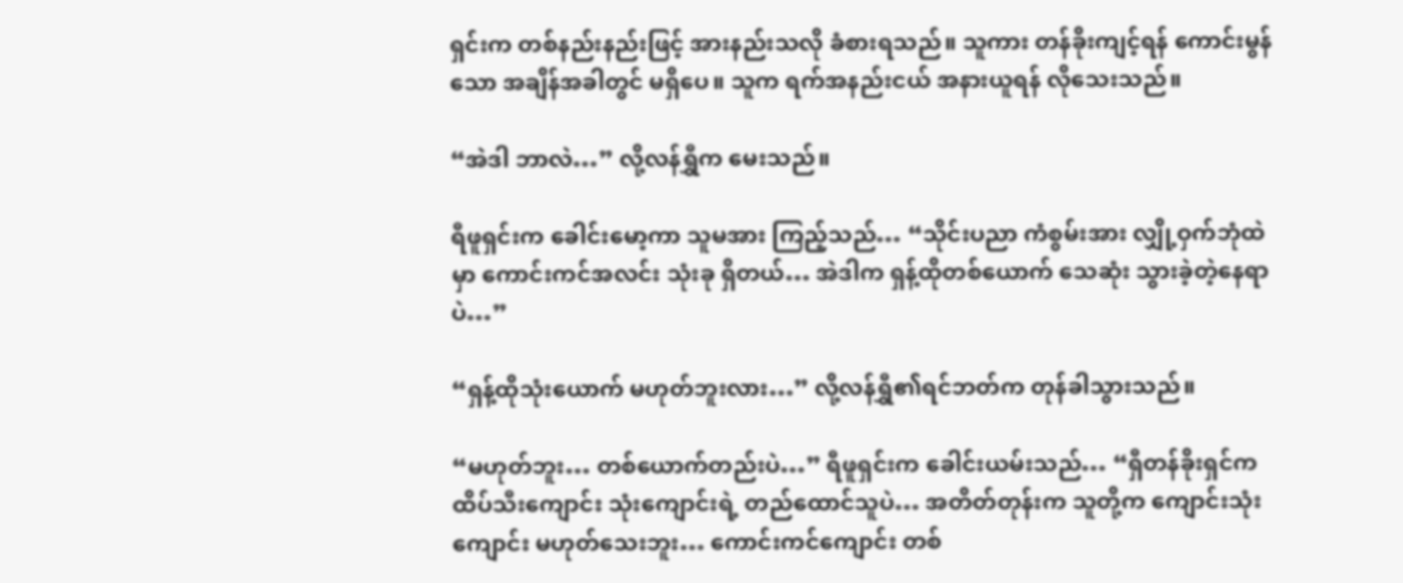ရှင်းက တစ်နည်းနည်းဖြင့် အားနည်းသလို ခံစားရသည်။ သူကား တန်ခိုးကျင့်ရန် ကောင်းမွန်သော အချိန်အခါတွင် မရှိပေ။ သူက ရက်အနည်းငယ် အနားယူရန် လိုသေးသည်။

“အဲဒါ ဘာလဲ…” လို့လန်ရွှီက မေးသည်။

ရီဖူရှင်းက ခေါင်းမော့ကာ သူမအား ကြည့်သည်… “သိုင်းပညာ ကံစွမ်းအား လျှို့ဝှက်ဘုံထဲမှာ ကောင်းကင်အလင်း သုံးခု ရှိတယ်… အဲဒါက ရှန့်ထိုတစ်ယောက် သေဆုံး သွားခဲ့တဲ့နေရာပဲ…”

“ရှန့်ထိုသုံးယောက် မဟုတ်ဘူးလား…” လို့လန်ရွှီ၏ရင်ဘတ်က တုန်ခါသွားသည်။

“မဟုတ်ဘူး… တစ်ယောက်တည်းပဲ…” ရီဖူရှင်းက ခေါင်းယမ်းသည်… “ရှီတန်ခိုးရှင်က ထိပ်သီးကျောင်း သုံးကျောင်းရဲ့ တည်ထောင်သူပဲ… အတိတ်တုန်းက သူတို့က ကျောင်းသုံးကျောင်း မဟုတ်သေးဘူး… ကောင်းကင်ကျောင်း တစ်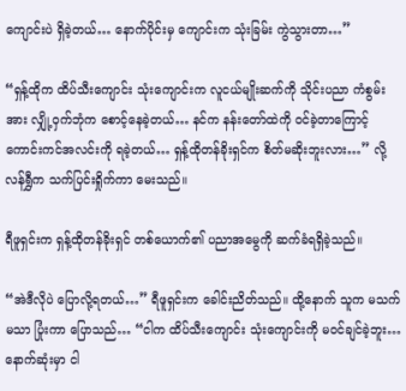ကျောင်းပဲ ရှိခဲ့တယ်… နောက်ပိုင်းမှ ကျောင်းက သုံးခြမ်း ကွဲသွားတာ…”

“ရှန့်ထိုက ထိပ်သီးကျောင်း သုံးကျောင်းက လူငယ်မျိုးဆက်ကို သိုင်းပညာ ကံစွမ်းအား လျှို့ဝှက်ဘုံက စောင့်နေခဲ့တယ်… နင်က နန်းတော်ထဲကို ဝင်ခဲ့တာကြောင့် ကောင်းကင်အလင်းကို ရခဲ့တယ်… ရှန့်ထိုတန်ခိုးရှင်က စိတ်မဆိုးဘူးလား…” လို့လန်ရွှီက သက်ပြင်းရှိုက်ကာ မေးသည်။

ရီဖူရှင်းက ရှန့်ထိုတန်ခိုးရှင် တစ်ယောက်၏ ပညာအမွေကို ဆက်ခံရရှိခဲ့သည်။

“အဲဒီလိုပဲ ပြောလို့ရတယ်…” ရီဖူရှင်းက ခေါင်းညိတ်သည်။ ထို့နောက် သူက မသက်မသာ ပြုံးကာ ပြောသည်… “ငါက ထိပ်သီးကျောင်း သုံးကျောင်းကို မဝင်ချင်ခဲ့ဘူး… နောက်ဆုံးမှာ ငါ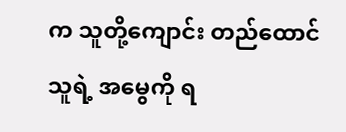က သူတို့ကျောင်း တည်ထောင်သူရဲ့ အမွေကို ရ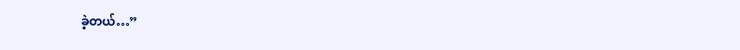ခဲ့တယ်…”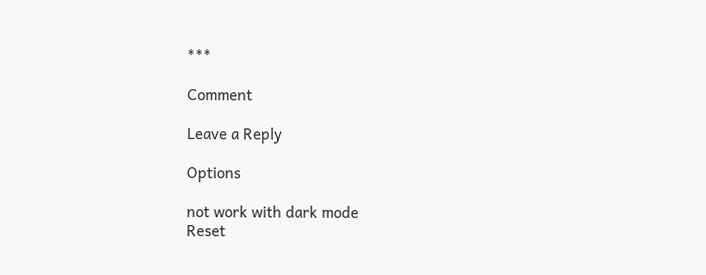***

Comment

Leave a Reply

Options

not work with dark mode
Reset